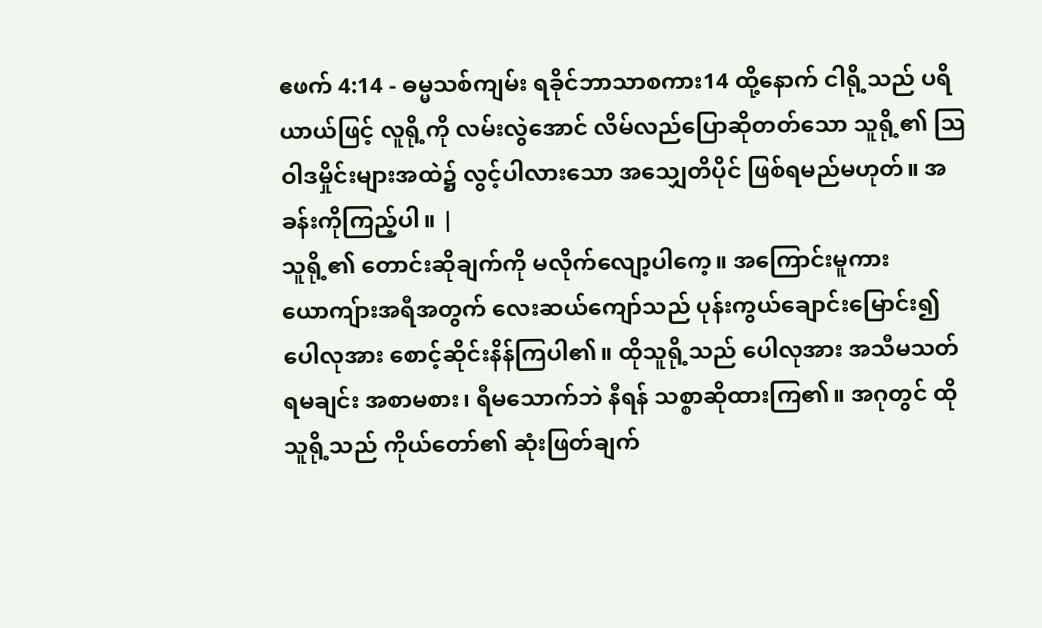ဧဖက် 4:14 - ဓမ္မသစ်ကျမ်း ရခိုင်ဘာသာစကား14 ထို့နောက် ငါရို့သည် ပရိယာယ်ဖြင့် လူရို့ကို လမ်းလွဲအောင် လိမ်လည်ပြောဆိုတတ်သော သူရို့၏ သြဝါဒမှိုင်းများအထဲ၌ လွင့်ပါလားသော အသျှေတိပိုင် ဖြစ်ရမည်မဟုတ်။ အခန်းကိုကြည့်ပါ။ |
သူရို့၏ တောင်းဆိုချက်ကို မလိုက်လျော့ပါကေ့။ အကြောင်းမူကား ယောကျ်ားအရီအတွက် လေးဆယ်ကျော်သည် ပုန်းကွယ်ချောင်းမြောင်း၍ ပေါလုအား စောင့်ဆိုင်းနိန်ကြပါ၏။ ထိုသူရို့သည် ပေါလုအား အသီမသတ်ရမချင်း အစာမစား၊ ရီမသောက်ဘဲ နီရန် သစ္စာဆိုထားကြ၏။ အဂုတွင် ထိုသူရို့သည် ကိုယ်တော်၏ ဆုံးဖြတ်ချက်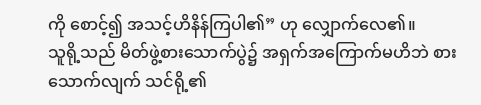ကို စောင့်၍ အသင့်ဟိနိန်ကြပါ၏” ဟု လျှောက်လေ၏။
သူရို့သည် မိတ်ဖွဲ့စားသောက်ပွဲ၌ အရှက်အကြောက်မဟိဘဲ စားသောက်လျက် သင်ရို့၏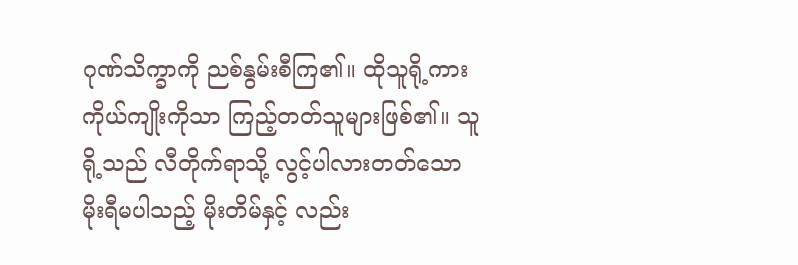ဂုဏ်သိက္ခာကို ညစ်နွမ်းစီကြ၏။ ထိုသူရို့ကား ကိုယ်ကျိုးကိုသာ ကြည့်တတ်သူများဖြစ်၏။ သူရို့သည် လီတိုက်ရာသို့ လွင့်ပါလားတတ်သော မိုးရီမပါသည့် မိုးတိမ်နှင့် လည်း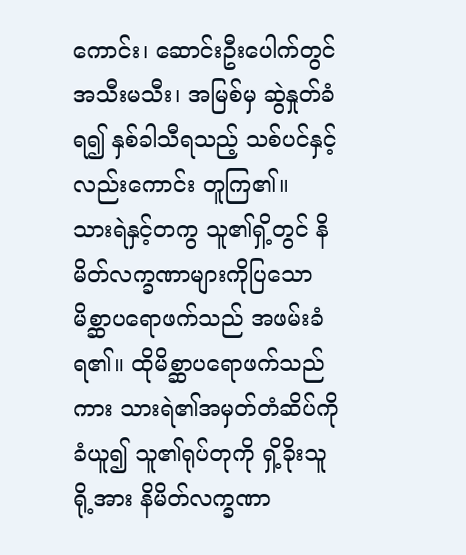ကောင်း၊ ဆောင်းဦးပေါက်တွင် အသီးမသီး၊ အမြစ်မှ ဆွဲနှုတ်ခံရ၍ နှစ်ခါသီရသည့် သစ်ပင်နှင့် လည်းကောင်း တူကြ၏။
သားရဲနှင့်တကွ သူ၏ရှိ့တွင် နိမိတ်လက္ခဏာများကိုပြသော မိစ္ဆာပရောဖက်သည် အဖမ်းခံရ၏။ ထိုမိစ္ဆာပရောဖက်သည်ကား သားရဲ၏အမှတ်တံဆိပ်ကို ခံယူ၍ သူ၏ရုပ်တုကို ရှိ့ခိုးသူရို့အား နိမိတ်လက္ခဏာ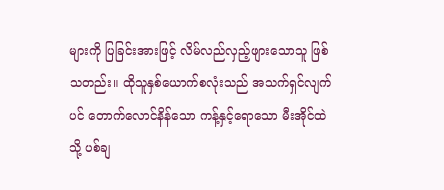များကို ပြခြင်းအားဖြင့် လိမ်လည်လှည့်ဖျားသောသူ ဖြစ်သတည်း။ ထိုသူနှစ်ယောက်စလုံးသည် အသက်ရှင်လျက်ပင် တောက်လောင်နိန်သော ကန့်နှင့်ရောသော မီးအိုင်ထဲသို့ ပစ်ချ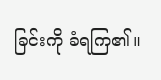ခြင်းကို ခံရကြ၏။